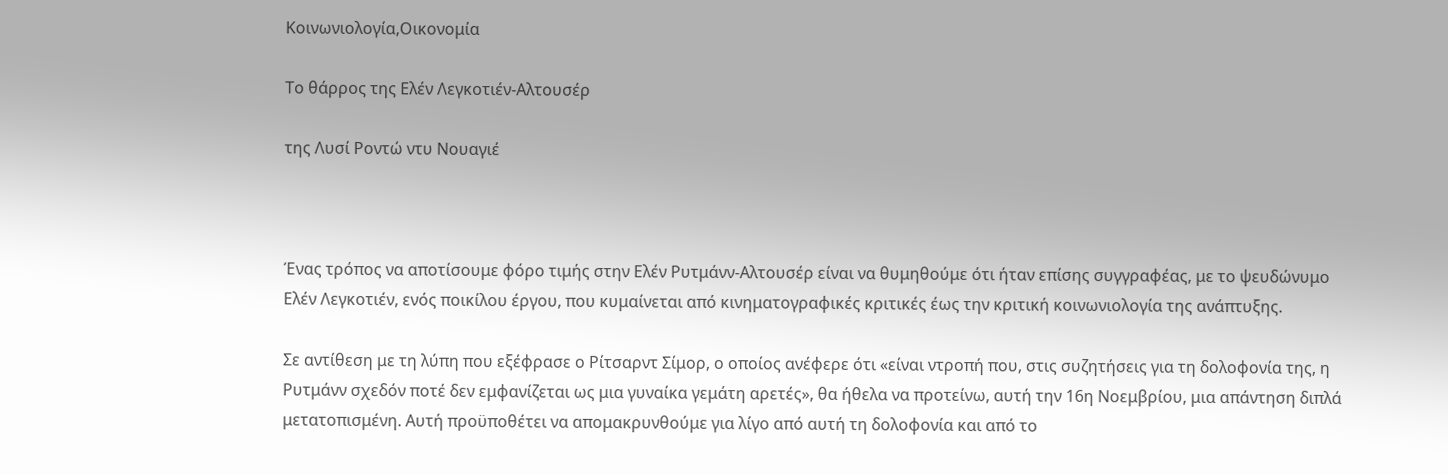Κοινωνιολογία,Οικονομία

Το θάρρος της Ελέν Λεγκοτιέν-Aλτουσέρ

της Λυσί Ροντώ ντυ Νουαγιέ



Ένας τρόπος να αποτίσουμε φόρο τιμής στην Ελέν Ρυτμάνν-Αλτουσέρ είναι να θυμηθούμε ότι ήταν επίσης συγγραφέας, με το ψευδώνυμο Ελέν Λεγκοτιέν, ενός ποικίλου έργου, που κυμαίνεται από κινηματογραφικές κριτικές έως την κριτική κοινωνιολογία της ανάπτυξης.

Σε αντίθεση με τη λύπη που εξέφρασε ο Ρίτσαρντ Σίμορ, ο οποίος ανέφερε ότι «είναι ντροπή που, στις συζητήσεις για τη δολοφονία της, η Ρυτμάνν σχεδόν ποτέ δεν εμφανίζεται ως μια γυναίκα γεμάτη αρετές», θα ήθελα να προτείνω, αυτή την 16η Νοεμβρίου, μια απάντηση διπλά μετατοπισμένη. Αυτή προϋποθέτει να απομακρυνθούμε για λίγο από αυτή τη δολοφονία και από το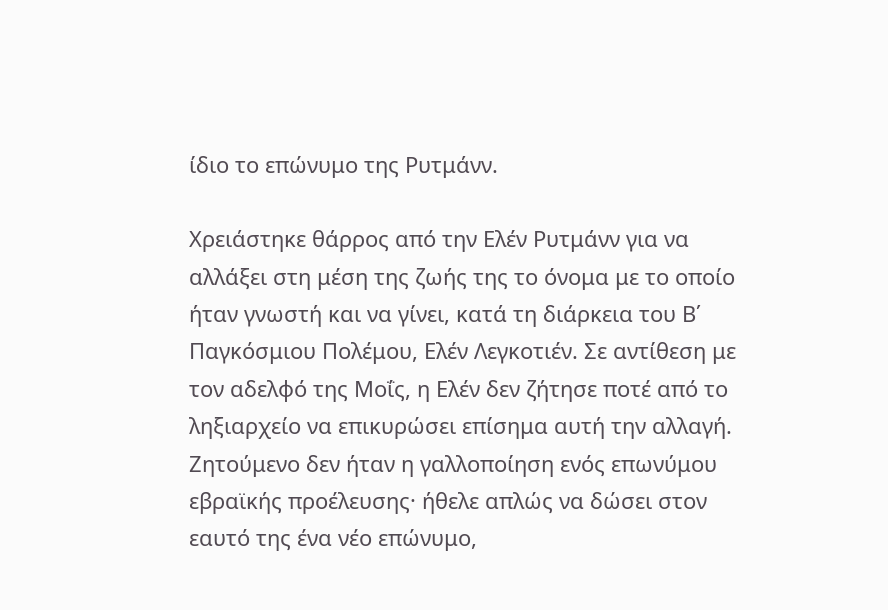ίδιο το επώνυμο της Ρυτμάνν.

Χρειάστηκε θάρρος από την Ελέν Ρυτμάνν για να αλλάξει στη μέση της ζωής της το όνομα με το οποίο ήταν γνωστή και να γίνει, κατά τη διάρκεια του Β΄ Παγκόσμιου Πολέμου, Ελέν Λεγκοτιέν. Σε αντίθεση με τον αδελφό της Mοΐς, η Ελέν δεν ζήτησε ποτέ από το ληξιαρχείο να επικυρώσει επίσημα αυτή την αλλαγή. Ζητούμενο δεν ήταν η γαλλοποίηση ενός επωνύμου εβραϊκής προέλευσης· ήθελε απλώς να δώσει στον εαυτό της ένα νέο επώνυμο,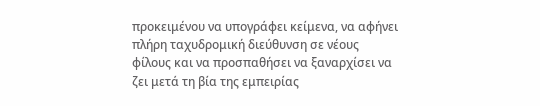προκειμένου να υπογράφει κείμενα, να αφήνει πλήρη ταχυδρομική διεύθυνση σε νέους φίλους και να προσπαθήσει να ξαναρχίσει να ζει μετά τη βία της εμπειρίας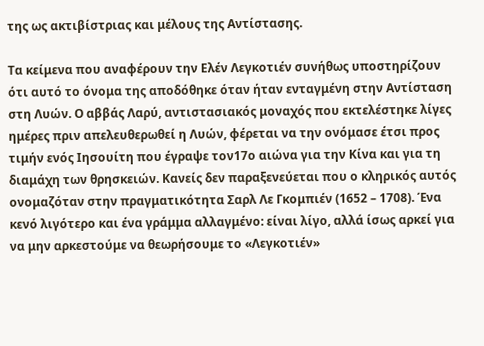της ως ακτιβίστριας και μέλους της Αντίστασης.

Τα κείμενα που αναφέρουν την Ελέν Λεγκοτιέν συνήθως υποστηρίζουν ότι αυτό το όνομα της αποδόθηκε όταν ήταν ενταγμένη στην Αντίσταση στη Λυών. Ο αββάς Λαρύ, αντιστασιακός μοναχός που εκτελέστηκε λίγες ημέρες πριν απελευθερωθεί η Λυών, φέρεται να την ονόμασε έτσι προς τιμήν ενός Ιησουίτη που έγραψε τον17ο αιώνα για την Κίνα και για τη διαμάχη των θρησκειών. Κανείς δεν παραξενεύεται που ο κληρικός αυτός ονομαζόταν στην πραγματικότητα Σαρλ Λε Γκομπιέν (1652 – 1708). Ένα κενό λιγότερο και ένα γράμμα αλλαγμένο: είναι λίγο, αλλά ίσως αρκεί για να μην αρκεστούμε να θεωρήσουμε το «Λεγκοτιέν»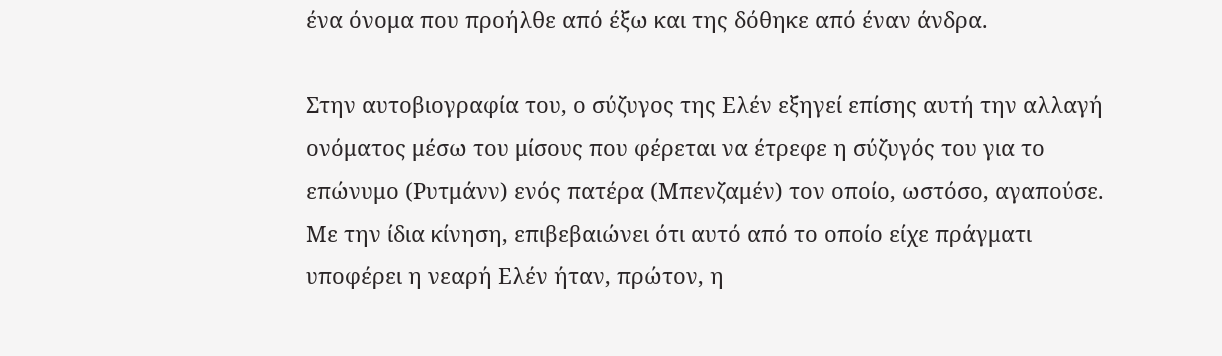ένα όνομα που προήλθε από έξω και της δόθηκε από έναν άνδρα.

Στην αυτοβιογραφία του, ο σύζυγος της Ελέν εξηγεί επίσης αυτή την αλλαγή ονόματος μέσω του μίσους που φέρεται να έτρεφε η σύζυγός του για το επώνυμο (Ρυτμάνν) ενός πατέρα (Μπενζαμέν) τον οποίο, ωστόσο, αγαπούσε. Με την ίδια κίνηση, επιβεβαιώνει ότι αυτό από το οποίο είχε πράγματι υποφέρει η νεαρή Ελέν ήταν, πρώτον, η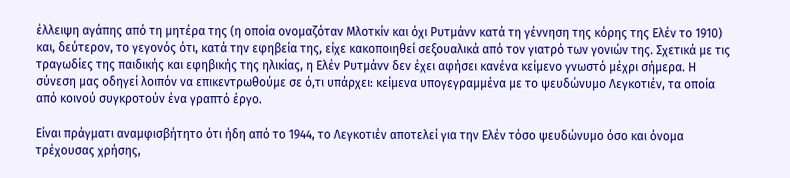έλλειψη αγάπης από τη μητέρα της (η οποία ονομαζόταν Μλοτκίν και όχι Ρυτμάνν κατά τη γέννηση της κόρης της Ελέν το 1910) και, δεύτερον, το γεγονός ότι, κατά την εφηβεία της, είχε κακοποιηθεί σεξουαλικά από τον γιατρό των γονιών της. Σχετικά με τις τραγωδίες της παιδικής και εφηβικής της ηλικίας, η Ελέν Ρυτμάνν δεν έχει αφήσει κανένα κείμενο γνωστό μέχρι σήμερα. Η σύνεση μας οδηγεί λοιπόν να επικεντρωθούμε σε ό,τι υπάρχει: κείμενα υπογεγραμμένα με το ψευδώνυμο Λεγκοτιέν, τα οποία από κοινού συγκροτούν ένα γραπτό έργο.

Είναι πράγματι αναμφισβήτητο ότι ήδη από το 1944, το Λεγκοτιέν αποτελεί για την Ελέν τόσο ψευδώνυμο όσο και όνομα τρέχουσας χρήσης,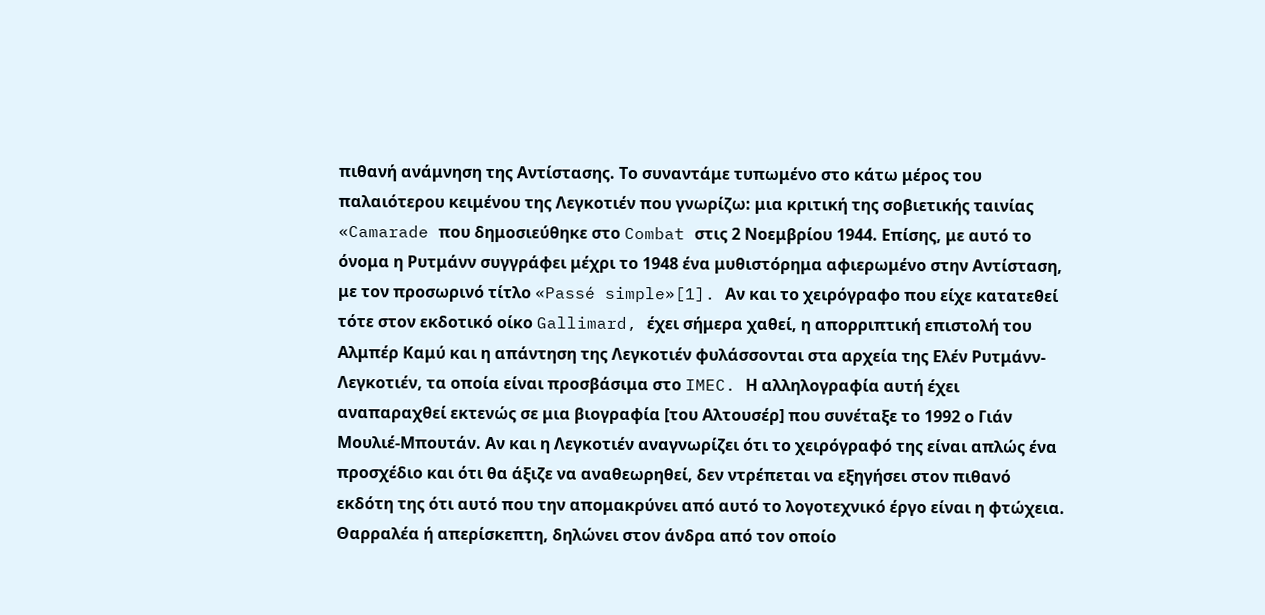πιθανή ανάμνηση της Αντίστασης. Το συναντάμε τυπωμένο στο κάτω μέρος του παλαιότερου κειμένου της Λεγκοτιέν που γνωρίζω: μια κριτική της σοβιετικής ταινίας «Camarade που δημοσιεύθηκε στο Combat στις 2 Νοεμβρίου 1944. Επίσης, με αυτό το όνομα η Ρυτμάνν συγγράφει μέχρι το 1948 ένα μυθιστόρημα αφιερωμένο στην Αντίσταση, με τον προσωρινό τίτλο «Passé simple»[1]. Αν και το χειρόγραφο που είχε κατατεθεί τότε στον εκδοτικό οίκο Gallimard, έχει σήμερα χαθεί, η απορριπτική επιστολή του Αλμπέρ Καμύ και η απάντηση της Λεγκοτιέν φυλάσσονται στα αρχεία της Ελέν Ρυτμάνν-Λεγκοτιέν, τα οποία είναι προσβάσιμα στο IMEC. Η αλληλογραφία αυτή έχει αναπαραχθεί εκτενώς σε μια βιογραφία [του Αλτουσέρ] που συνέταξε το 1992 ο Γιάν Μουλιέ-Μπουτάν. Αν και η Λεγκοτιέν αναγνωρίζει ότι το χειρόγραφό της είναι απλώς ένα προσχέδιο και ότι θα άξιζε να αναθεωρηθεί, δεν ντρέπεται να εξηγήσει στον πιθανό εκδότη της ότι αυτό που την απομακρύνει από αυτό το λογοτεχνικό έργο είναι η φτώχεια. Θαρραλέα ή απερίσκεπτη, δηλώνει στον άνδρα από τον οποίο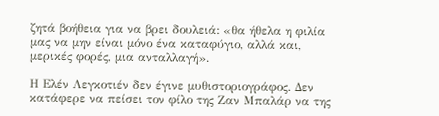ζητά βοήθεια για να βρει δουλειά: «θα ήθελα η φιλία μας να μην είναι μόνο ένα καταφύγιο, αλλά και, μερικές φορές, μια ανταλλαγή».

Η Ελέν Λεγκοτιέν δεν έγινε μυθιστοριογράφος. Δεν κατάφερε να πείσει τον φίλο της Ζαν Μπαλάρ να της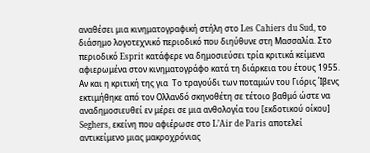αναθέσει μια κινηματογραφική στήλη στο Les Cahiers du Sud, το διάσημο λογοτεχνικό περιοδικό που διηύθυνε στη Μασσαλία. Στο περιοδικό Esprit κατάφερε να δημοσιεύσει τρία κριτικά κείμενα αφιερωμένα στον κινηματογράφο κατά τη διάρκεια του έτους 1955. Αν και η κριτική της για  Το τραγούδι των ποταμών του Γιόρις Ίβενς εκτιμήθηκε από τον Ολλανδό σκηνοθέτη σε τέτοιο βαθμό ώστε να αναδημοσιευθεί εν μέρει σε μια ανθολογία του [εκδοτικού οίκου] Seghers, εκείνη που αφιέρωσε στο L’Air de Paris αποτελεί αντικείμενο μιας μακροχρόνιας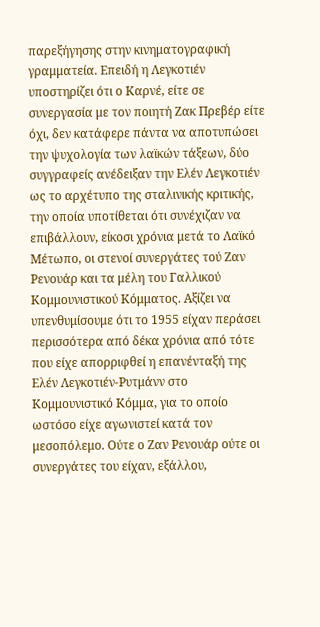παρεξήγησης στην κινηματογραφική γραμματεία. Επειδή η Λεγκοτιέν υποστηρίζει ότι ο Καρνέ, είτε σε συνεργασία με τον ποιητή Ζακ Πρεβέρ είτε όχι, δεν κατάφερε πάντα να αποτυπώσει την ψυχολογία των λαϊκών τάξεων, δύο συγγραφείς ανέδειξαν την Ελέν Λεγκοτιέν ως το αρχέτυπο της σταλινικής κριτικής, την οποία υποτίθεται ότι συνέχιζαν να επιβάλλουν, είκοσι χρόνια μετά το Λαϊκό Μέτωπο, οι στενοί συνεργάτες τού Ζαν Ρενουάρ και τα μέλη του Γαλλικού Κομμουνιστικού Κόμματος. Αξίζει να υπενθυμίσουμε ότι το 1955 είχαν περάσει περισσότερα από δέκα χρόνια από τότε που είχε απορριφθεί η επανένταξή της Ελέν Λεγκοτιέν-Ρυτμάνν στο Κομμουνιστικό Κόμμα, για το οποίο ωστόσο είχε αγωνιστεί κατά τον μεσοπόλεμο. Ούτε ο Ζαν Ρενουάρ ούτε οι συνεργάτες του είχαν, εξάλλου,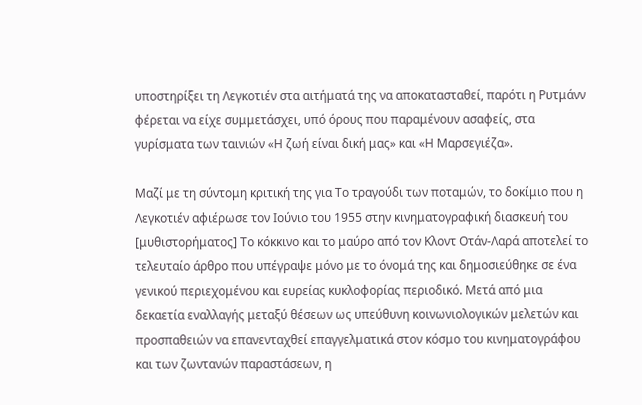υποστηρίξει τη Λεγκοτιέν στα αιτήματά της να αποκατασταθεί, παρότι η Ρυτμάνν φέρεται να είχε συμμετάσχει, υπό όρους που παραμένουν ασαφείς, στα γυρίσματα των ταινιών «Η ζωή είναι δική μας» και «Η Μαρσεγιέζα».

Μαζί με τη σύντομη κριτική της για Το τραγούδι των ποταμών, το δοκίμιο που η Λεγκοτιέν αφιέρωσε τον Ιούνιο του 1955 στην κινηματογραφική διασκευή του [μυθιστορήματος] Το κόκκινο και το μαύρο από τον Κλοντ Οτάν-Λαρά αποτελεί το τελευταίο άρθρο που υπέγραψε μόνο με το όνομά της και δημοσιεύθηκε σε ένα γενικού περιεχομένου και ευρείας κυκλοφορίας περιοδικό. Μετά από μια δεκαετία εναλλαγής μεταξύ θέσεων ως υπεύθυνη κοινωνιολογικών μελετών και προσπαθειών να επανενταχθεί επαγγελματικά στον κόσμο του κινηματογράφου και των ζωντανών παραστάσεων, η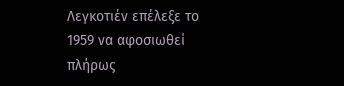Λεγκοτιέν επέλεξε το 1959 να αφοσιωθεί πλήρως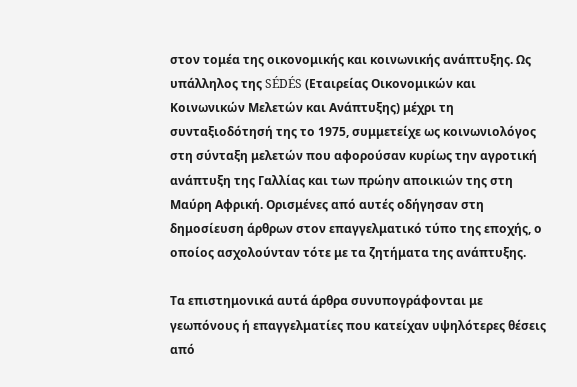στον τομέα της οικονομικής και κοινωνικής ανάπτυξης. Ως υπάλληλος της SÉDÉS (Εταιρείας Οικονομικών και Κοινωνικών Μελετών και Ανάπτυξης) μέχρι τη συνταξιοδότησή της το 1975, συμμετείχε ως κοινωνιολόγος στη σύνταξη μελετών που αφορούσαν κυρίως την αγροτική ανάπτυξη της Γαλλίας και των πρώην αποικιών της στη Μαύρη Αφρική. Ορισμένες από αυτές οδήγησαν στη δημοσίευση άρθρων στον επαγγελματικό τύπο της εποχής, ο οποίος ασχολούνταν τότε με τα ζητήματα της ανάπτυξης.

Τα επιστημονικά αυτά άρθρα συνυπογράφονται με γεωπόνους ή επαγγελματίες που κατείχαν υψηλότερες θέσεις από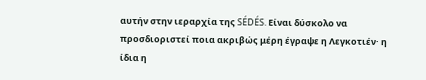αυτήν στην ιεραρχία της SÉDÉS. Είναι δύσκολο να προσδιοριστεί ποια ακριβώς μέρη έγραψε η Λεγκοτιέν· η ίδια η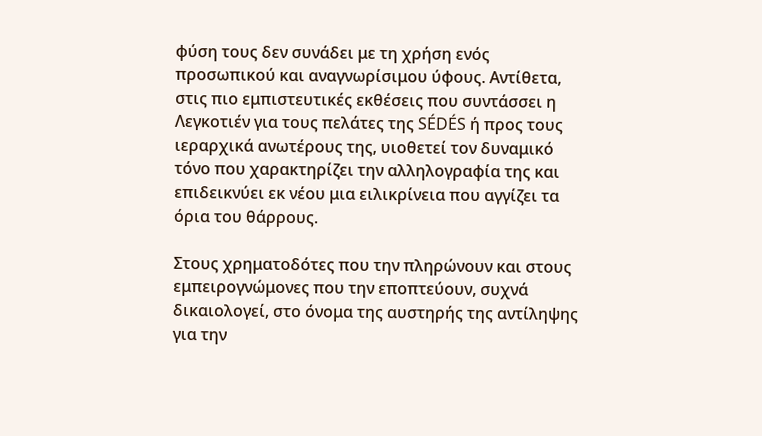φύση τους δεν συνάδει με τη χρήση ενός προσωπικού και αναγνωρίσιμου ύφους. Αντίθετα, στις πιο εμπιστευτικές εκθέσεις που συντάσσει η Λεγκοτιέν για τους πελάτες της SÉDÉS ή προς τους ιεραρχικά ανωτέρους της, υιοθετεί τον δυναμικό τόνο που χαρακτηρίζει την αλληλογραφία της και επιδεικνύει εκ νέου μια ειλικρίνεια που αγγίζει τα όρια του θάρρους.

Στους χρηματοδότες που την πληρώνουν και στους εμπειρογνώμονες που την εποπτεύουν, συχνά δικαιολογεί, στο όνομα της αυστηρής της αντίληψης για την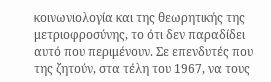κοινωνιολογία και της θεωρητικής της μετριοφροσύνης, το ότι δεν παραδίδει αυτό που περιμένουν. Σε επενδυτές που της ζητούν, στα τέλη του 1967, να τους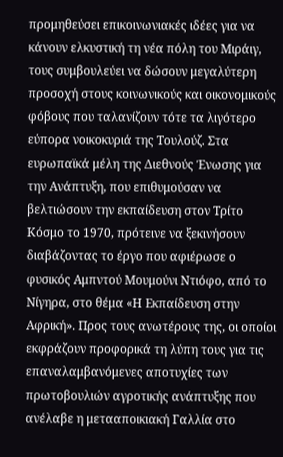προμηθεύσει επικοινωνιακές ιδέες για να κάνουν ελκυστική τη νέα πόλη του Mιράιγ, τους συμβουλεύει να δώσουν μεγαλύτερη προσοχή στους κοινωνικούς και οικονομικούς φόβους που ταλανίζουν τότε τα λιγότερο εύπορα νοικοκυριά της Τουλούζ. Στα ευρωπαϊκά μέλη της Διεθνούς Ένωσης για την Ανάπτυξη, που επιθυμούσαν να βελτιώσουν την εκπαίδευση στον Τρίτο Κόσμο το 1970, πρότεινε να ξεκινήσουν διαβάζοντας το έργο που αφιέρωσε ο φυσικός Αμπντού Μουμούνι Ντιόφο, από το Νίγηρα, στο θέμα «Η Εκπαίδευση στην Αφρική». Προς τους ανωτέρους της, οι οποίοι εκφράζουν προφορικά τη λύπη τους για τις επαναλαμβανόμενες αποτυχίες των πρωτοβουλιών αγροτικής ανάπτυξης που ανέλαβε η μετααποικιακή Γαλλία στο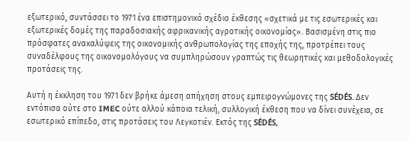εξωτερικό, συντάσσει το 1971 ένα επιστημονικό σχέδιο έκθεσης «σχετικά με τις εσωτερικές και εξωτερικές δομές της παραδοσιακής αφρικανικής αγροτικής οικονομίας». Βασισμένη στις πιο πρόσφατες ανακαλύψεις της οικονομικής ανθρωπολογίας της εποχής της, προτρέπει τους συναδέλφους της οικονομολόγους να συμπληρώσουν γραπτώς τις θεωρητικές και μεθοδολογικές προτάσεις της.

Αυτή η έκκληση του 1971 δεν βρήκε άμεση απήχηση στους εμπειρογνώμονες της SÉDÉS. Δεν εντόπισα ούτε στο IMEC ούτε αλλού κάποια τελική, συλλογική έκθεση που να δίνει συνέχεια, σε εσωτερικό επίπεδο, στις προτάσεις του Λεγκοτιέν. Εκτός της SÉDÉS,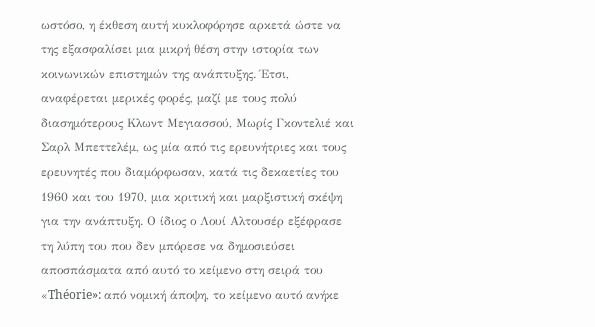ωστόσο, η έκθεση αυτή κυκλοφόρησε αρκετά ώστε να της εξασφαλίσει μια μικρή θέση στην ιστορία των κοινωνικών επιστημών της ανάπτυξης. Έτσι, αναφέρεται μερικές φορές, μαζί με τους πολύ διασημότερους Κλωντ Μεγιασσού, Mωρίς Γκοντελιέ και Σαρλ Μπεττελέμ, ως μία από τις ερευνήτριες και τους ερευνητές που διαμόρφωσαν, κατά τις δεκαετίες του 1960 και του 1970, μια κριτική και μαρξιστική σκέψη για την ανάπτυξη. Ο ίδιος ο Λουί Αλτουσέρ εξέφρασε τη λύπη του που δεν μπόρεσε να δημοσιεύσει αποσπάσματα από αυτό το κείμενο στη σειρά του «Théorie»: από νομική άποψη, το κείμενο αυτό ανήκε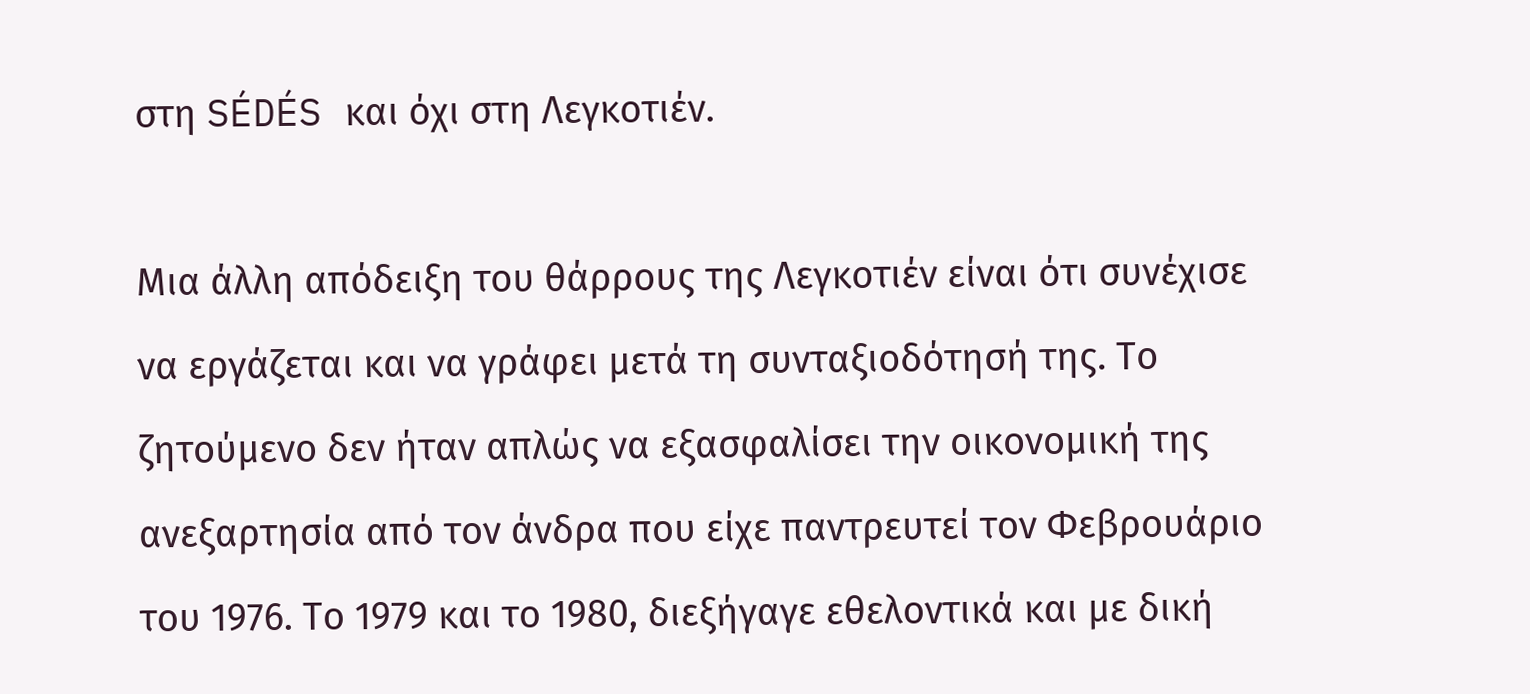στη SÉDÉS και όχι στη Λεγκοτιέν.

Μια άλλη απόδειξη του θάρρους της Λεγκοτιέν είναι ότι συνέχισε να εργάζεται και να γράφει μετά τη συνταξιοδότησή της. Το ζητούμενο δεν ήταν απλώς να εξασφαλίσει την οικονομική της ανεξαρτησία από τον άνδρα που είχε παντρευτεί τον Φεβρουάριο του 1976. Το 1979 και το 1980, διεξήγαγε εθελοντικά και με δική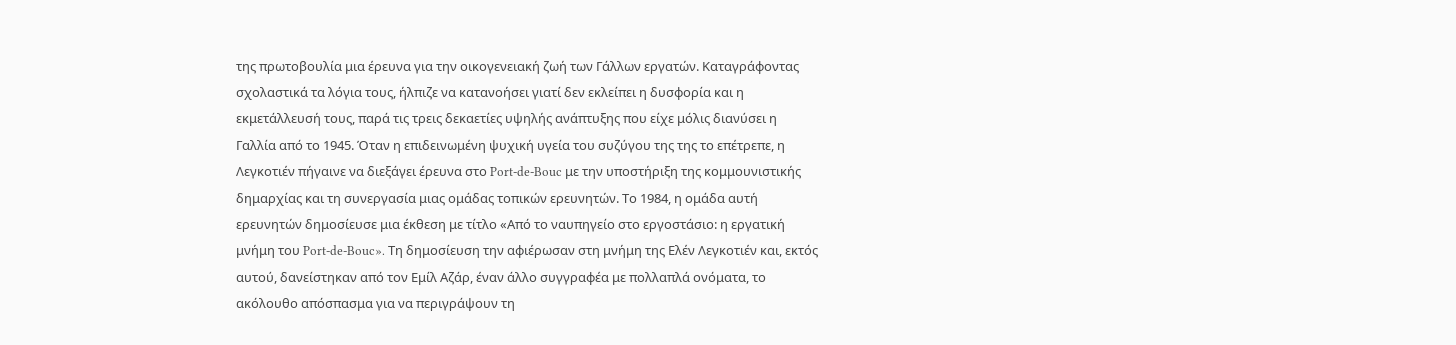της πρωτοβουλία μια έρευνα για την οικογενειακή ζωή των Γάλλων εργατών. Καταγράφοντας σχολαστικά τα λόγια τους, ήλπιζε να κατανοήσει γιατί δεν εκλείπει η δυσφορία και η εκμετάλλευσή τους, παρά τις τρεις δεκαετίες υψηλής ανάπτυξης που είχε μόλις διανύσει η Γαλλία από το 1945. Όταν η επιδεινωμένη ψυχική υγεία του συζύγου της της το επέτρεπε, η Λεγκοτιέν πήγαινε να διεξάγει έρευνα στο Port-de-Bouc με την υποστήριξη της κομμουνιστικής δημαρχίας και τη συνεργασία μιας ομάδας τοπικών ερευνητών. Το 1984, η ομάδα αυτή ερευνητών δημοσίευσε μια έκθεση με τίτλο «Από το ναυπηγείο στο εργοστάσιο: η εργατική μνήμη του Port-de-Bouc». Τη δημοσίευση την αφιέρωσαν στη μνήμη της Ελέν Λεγκοτιέν και, εκτός αυτού, δανείστηκαν από τον Εμίλ Αζάρ, έναν άλλο συγγραφέα με πολλαπλά ονόματα, το ακόλουθο απόσπασμα για να περιγράψουν τη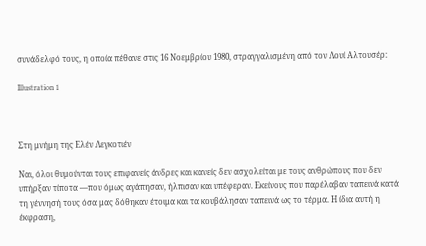συνάδελφό τους, η οποία πέθανε στις 16 Νοεμβρίου 1980, στραγγαλισμένη από τον Λουί Αλτουσέρ:

Illustration 1



Στη μνήμη της Ελέν Λεγκοτιέν

Ναι, όλοι θυμούνται τους επιφανείς άνδρες και κανείς δεν ασχολείται με τους ανθρώπους που δεν υπήρξαν τίποτα —που όμως αγάπησαν, ήλπισαν και υπέφεραν. Εκείνους που παρέλαβαν ταπεινά κατά τη γέννησή τους όσα μας δόθηκαν έτοιμα και τα κουβάλησαν ταπεινά ως το τέρμα. Η ίδια αυτή η έκφραση,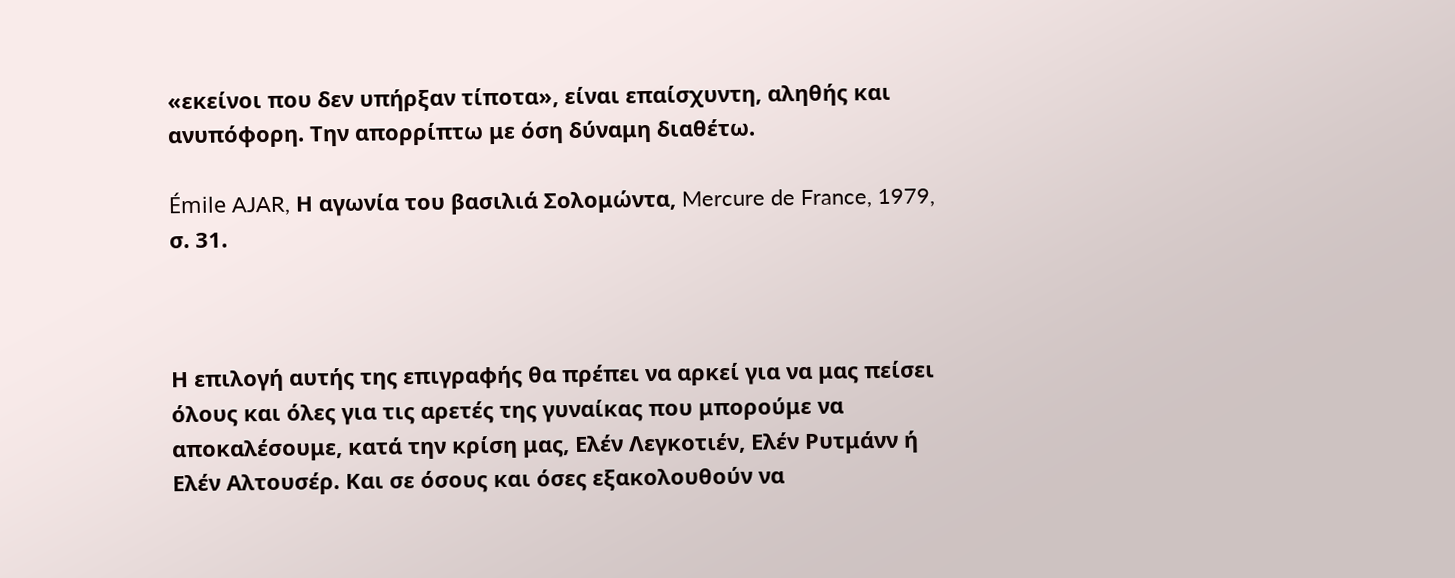«εκείνοι που δεν υπήρξαν τίποτα», είναι επαίσχυντη, αληθής και ανυπόφορη. Την απορρίπτω με όση δύναμη διαθέτω.

Émile AJAR, Η αγωνία του βασιλιά Σολομώντα, Mercure de France, 1979, σ. 31.



Η επιλογή αυτής της επιγραφής θα πρέπει να αρκεί για να μας πείσει όλους και όλες για τις αρετές της γυναίκας που μπορούμε να αποκαλέσουμε, κατά την κρίση μας, Ελέν Λεγκοτιέν, Ελέν Ρυτμάνν ή Ελέν Αλτουσέρ. Και σε όσους και όσες εξακολουθούν να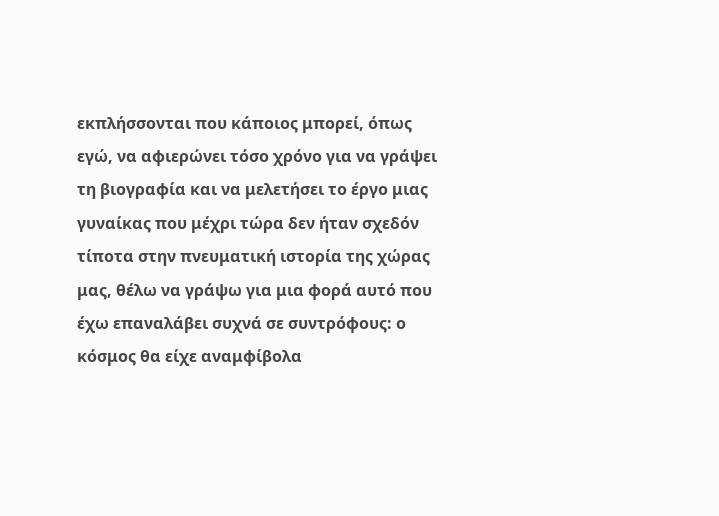εκπλήσσονται που κάποιος μπορεί, όπως εγώ, να αφιερώνει τόσο χρόνο για να γράψει τη βιογραφία και να μελετήσει το έργο μιας γυναίκας που μέχρι τώρα δεν ήταν σχεδόν τίποτα στην πνευματική ιστορία της χώρας μας, θέλω να γράψω για μια φορά αυτό που έχω επαναλάβει συχνά σε συντρόφους: ο κόσμος θα είχε αναμφίβολα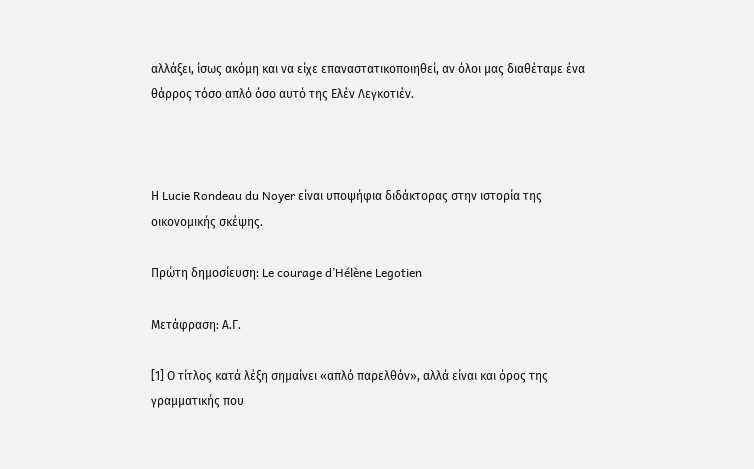αλλάξει, ίσως ακόμη και να είχε επαναστατικοποιηθεί, αν όλοι μας διαθέταμε ένα θάρρος τόσο απλό όσο αυτό της Ελέν Λεγκοτιέν.



Η Lucie Rondeau du Noyer είναι υποψήφια διδάκτορας στην ιστορία της οικονομικής σκέψης.

Πρώτη δημοσίευση: Le courage d’Hélène Legotien

Μετάφραση: Α.Γ.

[1] Ο τίτλος κατά λέξη σημαίνει «απλό παρελθόν», αλλά είναι και όρος της γραμματικής που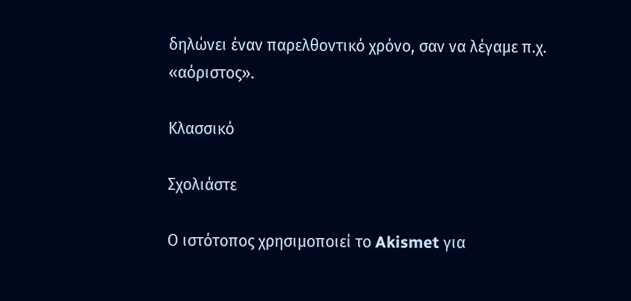δηλώνει έναν παρελθοντικό χρόνο, σαν να λέγαμε π.χ. «αόριστος».

Κλασσικό

Σχολιάστε

Ο ιστότοπος χρησιμοποιεί το Akismet για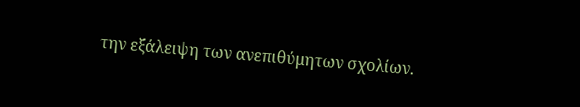την εξάλειψη των ανεπιθύμητων σχολίων.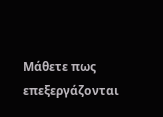Μάθετε πως επεξεργάζονται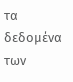τα δεδομένα των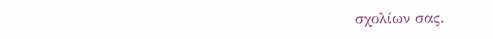σχολίων σας.